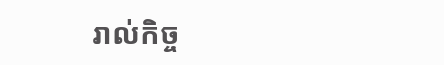រាល់កិច្ច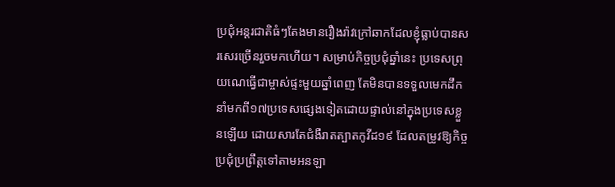ប្រជុំអន្តរជាតិធំៗតែងមានរឿងរ៉ាវក្រៅឆាកដែលខ្ញុំធ្លាប់បានសរសេរច្រើនរួចមកហើយ។ សម្រាប់កិច្ចប្រជុំឆ្នាំនេះ ប្រទេសព្រុយណេធ្វើជាម្ចាស់ផ្ទះមួយឆ្នាំពេញ តែមិនបានទទួលមេកដឹកនាំមកពី១៧ប្រទេសផ្សេងទៀតដោយផ្ទាល់នៅក្នុងប្រទេសខ្លួនឡើយ ដោយសារតែជំងឺរាតត្បាតកូវីដ១៩ ដែលតម្រូវឱ្យកិច្ចប្រជុំប្រព្រឹត្តទៅតាមអនឡា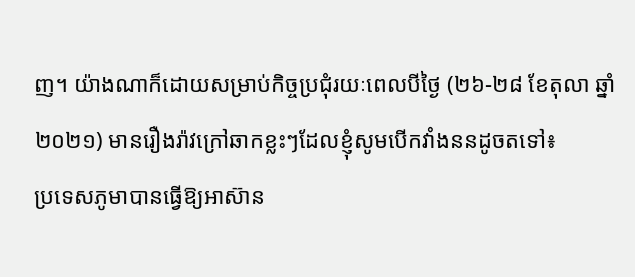ញ។ យ៉ាងណាក៏ដោយសម្រាប់កិច្ចប្រជុំរយៈពេលបីថ្ងៃ (២៦-២៨ ខែតុលា ឆ្នាំ២០២១) មានរឿងរ៉ាវក្រៅឆាកខ្លះៗដែលខ្ញុំសូមបើកវាំងននដូចតទៅ៖
ប្រទេសភូមាបានធ្វើឱ្យអាស៊ាន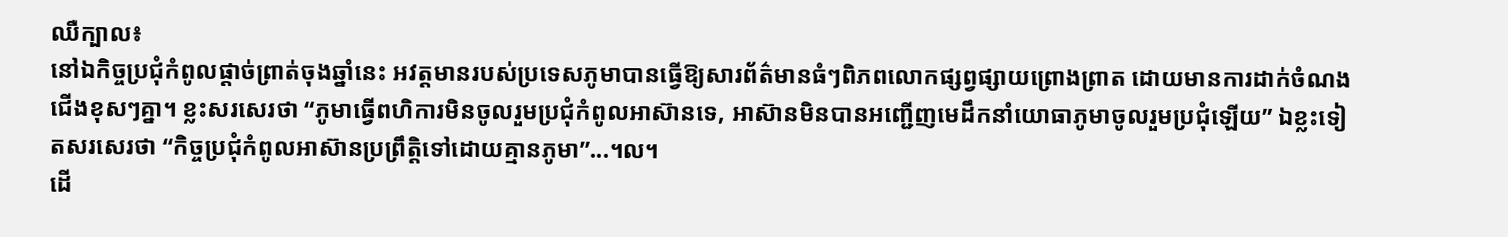ឈឺក្បាល៖
នៅឯកិច្ចប្រជុំកំពូលផ្តាច់ព្រាត់ចុងឆ្នាំនេះ អវត្តមានរបស់ប្រទេសភូមាបានធ្វើឱ្យសារព័ត៌មានធំៗពិភពលោកផ្សព្វផ្សាយព្រោងព្រាត ដោយមានការដាក់ចំណងជើងខុសៗគ្នា។ ខ្លះសរសេរថា “ភូមាធ្វើពហិការមិនចូលរួមប្រជុំកំពូលអាស៊ានទេ, អាស៊ានមិនបានអញ្ជើញមេដឹកនាំយោធាភូមាចូលរួមប្រជុំឡើយ” ឯខ្លះទៀតសរសេរថា “កិច្ចប្រជុំកំពូលអាស៊ានប្រព្រឹត្តិទៅដោយគ្មានភូមា”...។ល។
ដើ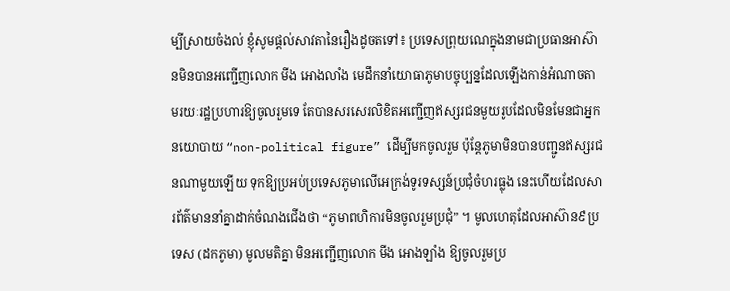ម្បីស្រាយចំងល់ ខ្ញុំសូមផ្តល់សាវតានៃរឿងដូចតទៅ៖ ប្រទេសព្រុយណេក្នុងនាមជាប្រធានអាស៊ានមិនបានអញ្ជើញលោក មីង អោងលាំង មេដឹកនាំយោធាភូមាបច្ចុប្បន្នដែលឡើងកាន់អំណាចតាមរយៈរដ្ឋប្រហារឱ្យចូលរួមទេ តែបានសរសេរលិខិតអញ្ជើញឥស្សរជនមួយរូបដែលមិនមែនជាអ្នកនយោបាយ “non-political figure” ដើម្បីមកចូលរួម ប៉ុន្តែភូមាមិនបានបញ្ជូនឥស្សរជនណាមួយឡើយ ទុកឱ្យប្រអប់ប្រទេសភូមាលើអេក្រង់ទូរទស្សន៍ប្រជុំចំហរធ្លុង នេះហើយដែលសារព័ត៌មាននាំគ្នាដាក់ចំណងជើងថា “ភូមាពហិការមិនចូលរួមប្រជុំ” ។ មូលហេតុដែលអាស៊ាន៩ប្រទេស (ដកភូមា) មូលមតិគ្នា មិនអញ្ជើញលោក មីង អោងឡាំង ឱ្យចូលរួមប្រ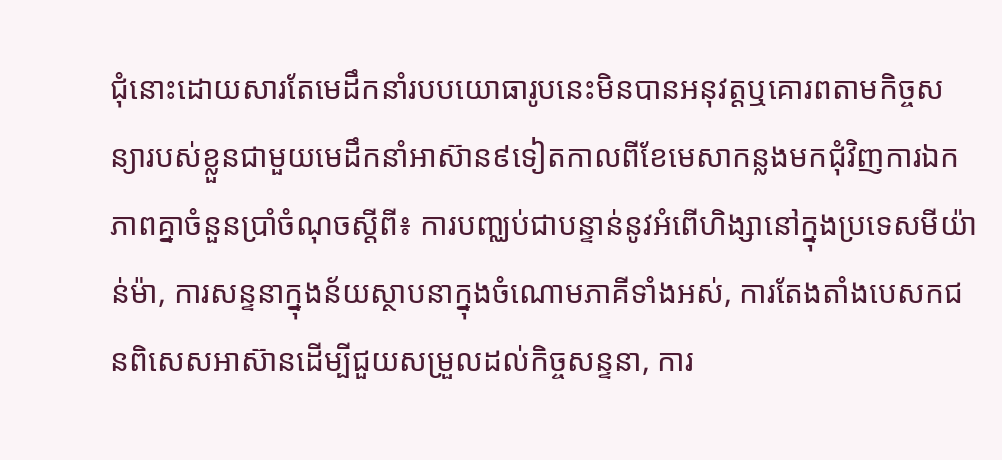ជុំនោះដោយសារតែមេដឹកនាំរបបយោធារូបនេះមិនបានអនុវត្តឬគោរពតាមកិច្ចសន្យារបស់ខ្លួនជាមួយមេដឹកនាំអាស៊ាន៩ទៀតកាលពីខែមេសាកន្លងមកជុំវិញការឯកភាពគ្នាចំនួនប្រាំចំណុចស្តីពី៖ ការបញ្ឈប់ជាបន្ទាន់នូវអំពើហិង្សានៅក្នុងប្រទេសមីយ៉ាន់ម៉ា, ការសន្ទនាក្នុងន័យស្ថាបនាក្នុងចំណោមភាគីទាំងអស់, ការតែងតាំងបេសកជនពិសេសអាស៊ានដើម្បីជួយសម្រួលដល់កិច្ចសន្ទនា, ការ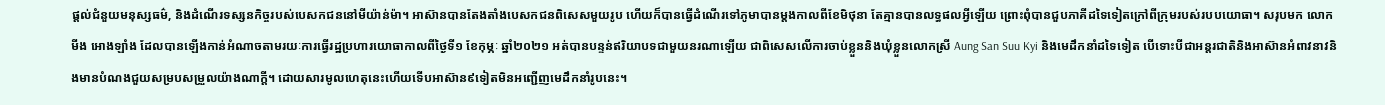ផ្តល់ជំនួយមនុស្សធម៌, និងដំណើរទស្សនកិច្ចរបស់បេសកជននៅមីយ៉ាន់ម៉ា។ អាស៊ានបានតែងតាំងបេសកជនពិសេសមួយរូប ហើយក៏បានធ្វើដំណើរទៅភូមាបានម្តងកាលពីខែមិថុនា តែគ្មានបានលទ្ធផលអ្វីឡើយ ព្រោះពុំបានជួបភាគីដទៃទៀតក្រៅពីក្រុមរបស់របបយោធា។ សរុបមក លោក មីង អោងឡាំង ដែលបានឡើងកាន់អំណាចតាមរយៈការធ្វើរដ្ឋប្រហារយោធាកាលពីថ្ងៃទី១ ខែកុម្ភៈ ឆ្នាំ២០២១ អត់បានបន្ទន់ឥរិយាបទជាមួយនរណាឡើយ ជាពិសេសលើការចាប់ខ្លួននិងឃុំខ្លួនលោកស្រី Aung San Suu Kyi និងមេដឹកនាំដទៃទៀត បើទោះបីជាអន្តរជាតិនិងអាស៊ានអំពាវនាវនិងមានបំណងជួយសម្របសម្រួលយ៉ាងណាក្តី។ ដោយសារមូលហេតុនេះហើយទើបអាស៊ាន៩ទៀតមិនអញ្ជើញមេដឹកនាំរូបនេះ។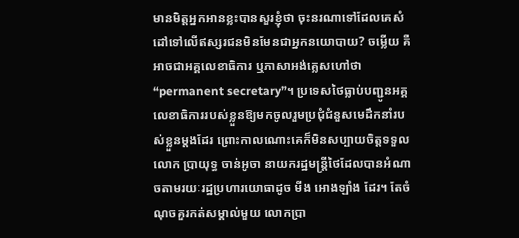មានមិត្តអ្នកអានខ្លះបានសួរខ្ញុំថា ចុះនរណាទៅដែលគេសំដៅទៅលើឥស្សរជនមិនមែនជាអ្នកនយោបាយ? ចម្លើយ គឺអាចជាអគ្គលេខាធិការ ឬភាសាអង់គ្លេសហៅថា “permanent secretary”។ ប្រទេសថៃធ្លាប់បញ្ជូនអគ្គលេខាធិការរបស់ខ្លួនឱ្យមកចូលរួមប្រជុំជំនួសមេដឹកនាំរបស់ខ្លួនម្តងដែរ ព្រោះកាលណោះគេក៏មិនសប្បាយចិត្តទទួលលោក ប្រាយុទ្ធ ចាន់អូចា នាយករដ្ឋមន្រ្តីថៃដែលបានអំណាចតាមរយៈរដ្ឋប្រហារយោធាដូច មីង អោងឡាំង ដែរ។ តែចំណុចគួរកត់សម្គាល់មួយ លោកប្រា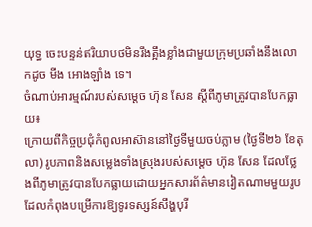យុទ្ធ ចេះបន្ទន់ឥរិយាបថមិនរឹងត្អឹងខ្លាំងជាមួយក្រុមប្រឆាំងនឹងលោកដូច មីង អោងឡាំង ទេ។
ចំណាប់អារម្មណ៍របស់សម្តេច ហ៊ុន សែន ស្តីពីភូមាត្រូវបានបែកធ្លាយ៖
ក្រោយពីកិច្ចប្រជុំកំពូលអាស៊ាននៅថ្ងៃទីមួយចប់ភ្លាម (ថ្ងៃទី២៦ ខែតុលា) រូបភាពនិងសម្លេងទាំងស្រុងរបស់សម្តេច ហ៊ុន សែន ដែលថ្លែងពីភូមាត្រូវបានបែកធ្លាយដោយអ្នកសារព័ត៌មានវៀតណាមមួយរូបដែលកំពុងបម្រើការឱ្យទូរទស្សន៍សឹង្ហបុរី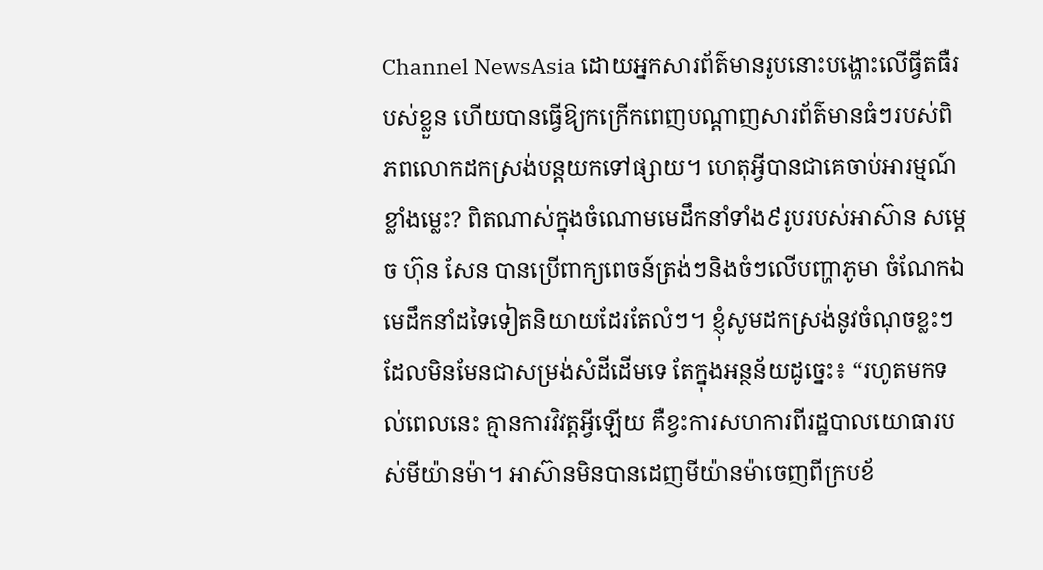Channel NewsAsia ដោយអ្នកសារព័ត៌មានរូបនោះបង្ហោះលើធ្វីតធឺរបស់ខ្លួន ហើយបានធ្វើឱ្យកក្រើកពេញបណ្តាញសារព័ត៌មានធំៗរបស់ពិភពលោកដកស្រង់បន្តយកទៅផ្សាយ។ ហេតុអ្វីបានជាគេចាប់អារម្មណ៍ខ្លាំងម្លេះ? ពិតណាស់ក្នុងចំណោមមេដឹកនាំទាំង៩រូបរបស់អាស៊ាន សម្តេច ហ៊ុន សែន បានប្រើពាក្យពេចន៍ត្រង់ៗនិងចំៗលើបញ្ហាភូមា ចំណែកឯមេដឹកនាំដទៃទៀតនិយាយដែរតែលំៗ។ ខ្ញុំសូមដកស្រង់នូវចំណុចខ្លះៗដែលមិនមែនជាសម្រង់សំដីដើមទេ តែក្នុងអន្ថន័យដូច្នេះ៖ “រហូតមកទល់ពេលនេះ គ្មានការវិវត្តអ្វីឡើយ គឺខ្វះការសហការពីរដ្ឋបាលយោធារបស់មីយ៉ានម៉ា។ អាស៊ានមិនបានដេញមីយ៉ានម៉ាចេញពីក្របខ័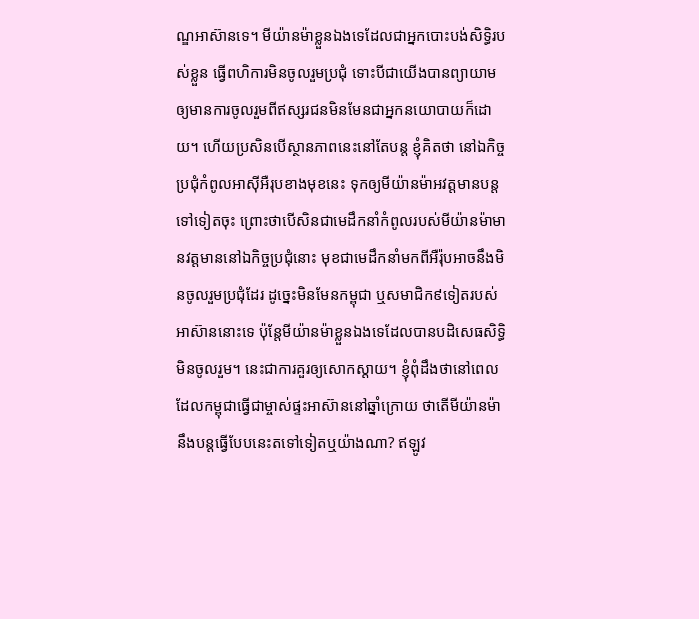ណ្ឌអាស៊ានទេ។ មីយ៉ានម៉ាខ្លួនឯងទេដែលជាអ្នកបោះបង់សិទ្ធិរបស់ខ្លួន ធ្វើពហិការមិនចូលរួមប្រជុំ ទោះបីជាយើងបានព្យាយាមឲ្យមានការចូលរួមពីឥស្សរជនមិនមែនជាអ្នកនយោបាយក៏ដោយ។ ហើយប្រសិនបើស្ថានភាពនេះនៅតែបន្ត ខ្ញុំគិតថា នៅឯកិច្ចប្រជុំកំពូលអាស៊ីអឺរុបខាងមុខនេះ ទុកឲ្យមីយ៉ានម៉ាអវត្តមានបន្តទៅទៀតចុះ ព្រោះថាបើសិនជាមេដឹកនាំកំពូលរបស់មីយ៉ានម៉ាមានវត្តមាននៅឯកិច្ចប្រជុំនោះ មុខជាមេដឹកនាំមកពីអឺរ៉ុបអាចនឹងមិនចូលរួមប្រជុំដែរ ដូច្នេះមិនមែនកម្ពុជា ឬសមាជិក៩ទៀតរបស់អាស៊ាននោះទេ ប៉ុន្តែមីយ៉ានម៉ាខ្លួនឯងទេដែលបានបដិសេធសិទ្ធិមិនចូលរួម។ នេះជាការគួរឲ្យសោកស្ដាយ។ ខ្ញុំពុំដឹងថានៅពេលដែលកម្ពុជាធ្វើជាម្ចាស់ផ្ទះអាស៊ាននៅឆ្នាំក្រោយ ថាតើមីយ៉ានម៉ានឹងបន្តធ្វើបែបនេះតទៅទៀតឬយ៉ាងណា? ឥឡូវ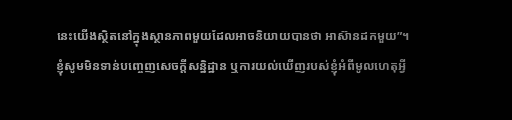នេះយើងស្ថិតនៅក្នុងស្ថានភាពមួយដែលអាចនិយាយបានថា អាស៊ានដកមួយ”។
ខ្ញុំសូមមិនទាន់បញ្ចេញសេចក្តីសន្និដ្ឋាន ឬការយល់ឃើញរបស់ខ្ញុំអំពីមូលហេតុអ្វី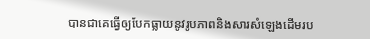បានជាគេធ្វើឲ្យបែកធ្លាយនូវរូបភាពនិងសារសំឡេងដើមរប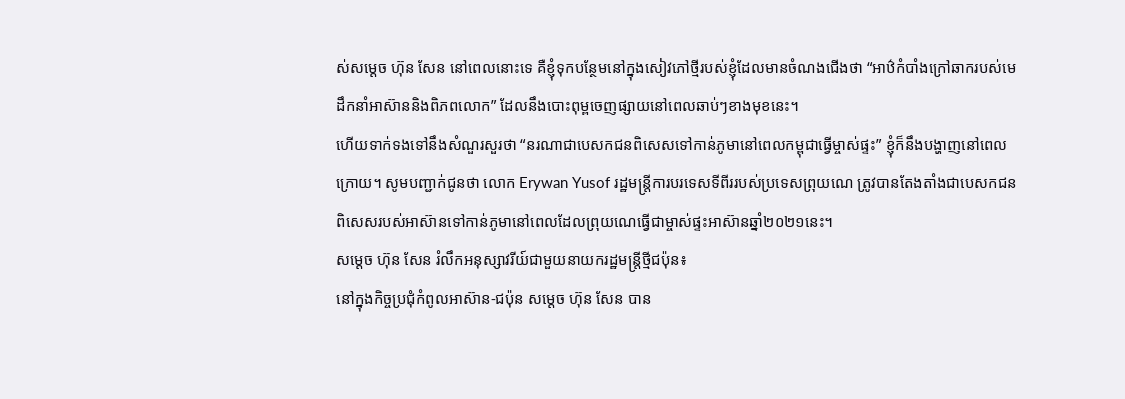ស់សម្ដេច ហ៊ុន សែន នៅពេលនោះទេ គឺខ្ញុំទុកបន្ថែមនៅក្នុងសៀវភៅថ្មីរបស់ខ្ញុំដែលមានចំណងជើងថា “អាឋ៌កំបាំងក្រៅឆាករបស់មេដឹកនាំអាស៊ាននិងពិភពលោក” ដែលនឹងបោះពុម្ពចេញផ្សាយនៅពេលឆាប់ៗខាងមុខនេះ។
ហើយទាក់ទងទៅនឹងសំណួរសួរថា “នរណាជាបេសកជនពិសេសទៅកាន់ភូមានៅពេលកម្ពុជាធ្វើម្ចាស់ផ្ទះ” ខ្ញុំក៏នឹងបង្ហាញនៅពេលក្រោយ។ សូមបញ្ជាក់ជូនថា លោក Erywan Yusof រដ្ឋមន្ត្រីការបរទេសទីពីររបស់ប្រទេសព្រុយណេ ត្រូវបានតែងតាំងជាបេសកជនពិសេសរបស់អាស៊ានទៅកាន់ភូមានៅពេលដែលព្រុយណេធ្វើជាម្ចាស់ផ្ទះអាស៊ានឆ្នាំ២០២១នេះ។
សម្តេច ហ៊ុន សែន រំលឹកអនុស្សាវរីយ៍ជាមួយនាយករដ្ឋមន្ត្រីថ្មីជប៉ុន៖
នៅក្នុងកិច្ចប្រជុំកំពូលអាស៊ាន-ជប៉ុន សម្ដេច ហ៊ុន សែន បាន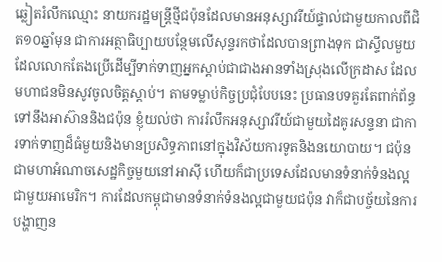ឆ្លៀតរំលឹកឈ្មោះ នាយករដ្ឋមន្ត្រីថ្មីជប៉ុនដែលមានអនុស្សាវរីយ៍ផ្ទាល់ជាមួយកាលពីជិត១០ឆ្នាំមុន ជាការអត្ថាធិប្បាយបន្ថែមលើសុន្ទរកថាដែលបានព្រាងទុក ជាស្ទីលមួយដែលលោកតែងប្រើដើម្បីទាក់ទាញអ្នកស្តាប់ជាជាងអានទាំងស្រុងលើក្រដាស ដែលមហាជនមិនសូវចូលចិត្តស្តាប់។ តាមទម្លាប់កិច្ចប្រជុំបែបនេះ ប្រធានបទគួរតែពាក់ព័ន្ធទៅនឹងអាស៊ាននិងជប៉ុន ខ្ញុំយល់ថា ការរំលឹកអនុស្សាវរីយ៍ជាមួយដៃគូរសន្ទនា ជាការទាក់ទាញដ៏ធំមួយនិងមានប្រសិទ្ធភាពនៅក្នុងវិស័យការទូតនិងនយោបាយ។ ជប៉ុនជាមហាអំណាចសេដ្ឋកិច្ចមួយនៅអាស៊ី ហើយក៏ជាប្រទេសដែលមានទំនាក់ទំនងល្អជាមួយអាមេរិក។ ការដែលកម្ពុជាមានទំនាក់ទំនងល្អជាមួយជប៉ុន វាក៏ជាបច្ច័យនៃការបង្ហាញន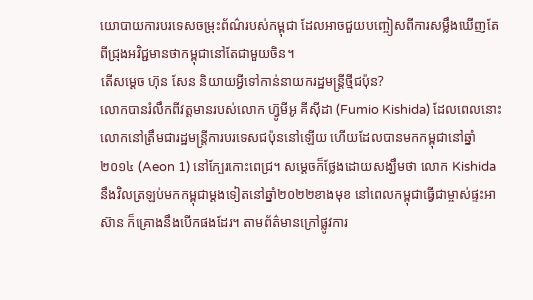យោបាយការបរទេសចម្រុះព័ណ៌របស់កម្ពុជា ដែលអាចជួយបញ្ចៀសពីការសម្លឹងឃើញតែពីជ្រុងអវិជ្ជមានថាកម្ពុជានៅតែជាមួយចិន។
តើសម្តេច ហ៊ុន សែន និយាយអ្វីទៅកាន់នាយករដ្ឋមន្រ្តីថ្មីជប៉ុន?
លោកបានរំលឹកពីវត្តមានរបស់លោក ហ៊្វូមីអូ គីស៊ីដា (Fumio Kishida) ដែលពេលនោះលោកនៅត្រឹមជារដ្ឋមន្រ្តីការបរទេសជប៉ុននៅឡើយ ហើយដែលបានមកកម្ពុជានៅឆ្នាំ២០១៤ (Aeon 1) នៅក្បែរកោះពេជ្រ។ សម្ដេចក៏ថ្លែងដោយសង្ឃឹមថា លោក Kishida នឹងវិលត្រឡប់មកកម្ពុជាម្តងទៀតនៅឆ្នាំ២០២២ខាងមុខ នៅពេលកម្ពុជាធ្វើជាម្ចាស់ផ្ទះអាស៊ាន ក៏គ្រោងនឹងបើកផងដែរ។ តាមព័ត៌មានក្រៅផ្លូវការ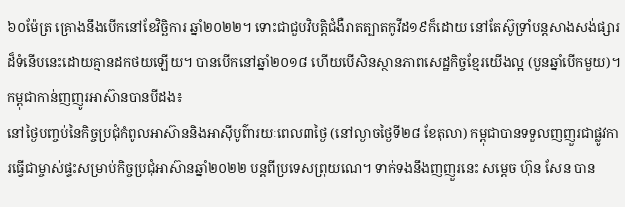៦០ម៉ែត្រ គ្រោងនឹងបើកនៅខែវិច្ឆិការ ឆ្នាំ២០២២។ ទោះជាជួបវិបតិ្តជំងឺរាតត្បាតកូវីដ១៩ក៏ដោយ នៅតែស៊ូទ្រាំបន្តសាងសង់ផ្សារដ៏ទំនើបនេះដោយគ្មានដកថយឡើយ។ បានបើកនៅឆ្នាំ២០១៨ ហើយបើសិនស្ថានភាពសេដ្ឋកិច្ចខ្មែរយើងល្អ (បួនឆ្នាំបើកមួយ)។
កម្ពុជាកាន់ញញូរអាស៊ានបានបីដង៖
នៅថ្ងៃបញ្ចប់នៃកិច្ចប្រជុំកំពូលអាស៊ាននិងអាស៊ីបូព៌ារយៈពេល៣ថ្ងៃ (នៅល្ងាចថ្ងៃទី២៨ ខែតុលា) កម្ពុជាបានទទួលញញួរជាផ្លូវការធ្វើជាម្ចាស់ផ្ទះសម្រាប់កិច្ចប្រជុំអាស៊ានឆ្នាំ២០២២ បន្តពីប្រទេសព្រុយណេ។ ទាក់ទងនឹងញញួរនេះ សម្តេច ហ៊ុន សែន បាន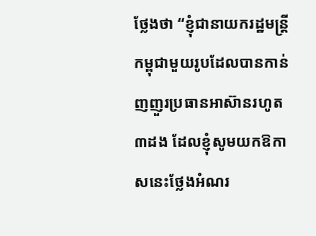ថ្លែងថា “ខ្ញុំជានាយករដ្ឋមន្ត្រីកម្ពុជាមួយរូបដែលបានកាន់ញញួរប្រធានអាស៊ានរហូត៣ដង ដែលខ្ញុំសូមយកឱកាសនេះថ្លែងអំណរ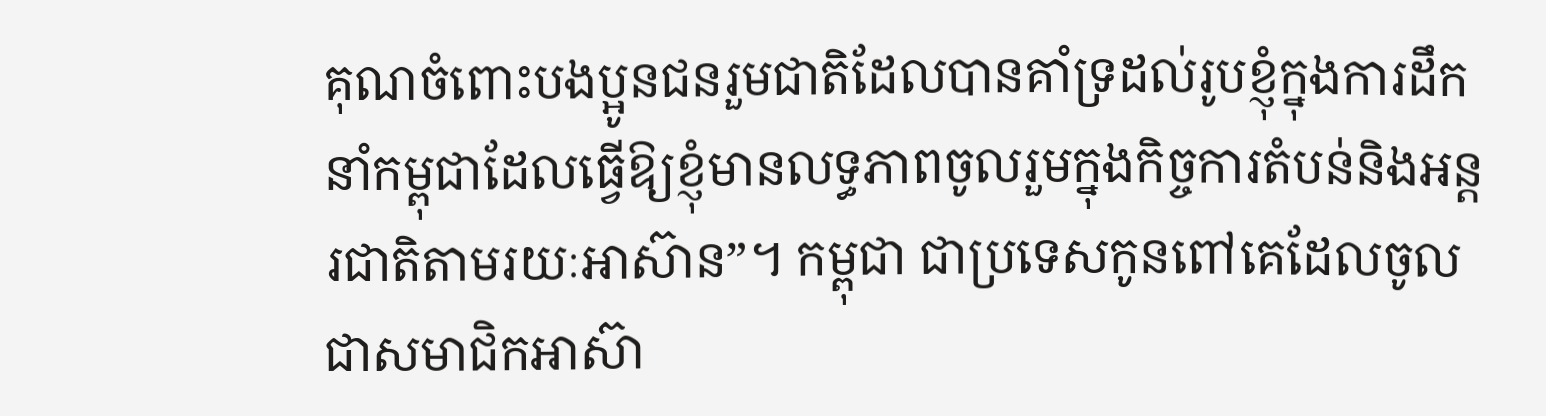គុណចំពោះបងប្អូនជនរួមជាតិដែលបានគាំទ្រដល់រូបខ្ញុំក្នុងការដឹកនាំកម្ពុជាដែលធ្វើឱ្យខ្ញុំមានលទ្ធភាពចូលរួមក្នុងកិច្ចការតំបន់និងអន្តរជាតិតាមរយៈអាស៊ាន”។ កម្ពុជា ជាប្រទេសកូនពៅគេដែលចូលជាសមាជិកអាស៊ា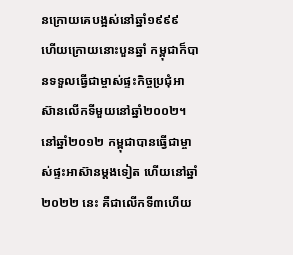នក្រោយគេបង្អស់នៅឆ្នាំ១៩៩៩
ហើយក្រោយនោះបួនឆ្នាំ កម្ពុជាក៏បានទទួលធ្វើជាម្ចាស់ផ្ទះកិច្ចប្រជុំអាស៊ានលើកទីមួយនៅឆ្នាំ២០០២។ នៅឆ្នាំ២០១២ កម្ពុជាបានធ្វើជាម្ចាស់ផ្ទះអាស៊ានម្ដងទៀត ហើយនៅឆ្នាំ២០២២ នេះ គឺជាលើកទី៣ហើយ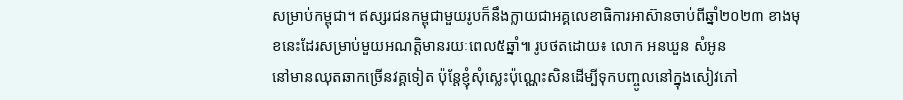សម្រាប់កម្ពុជា។ ឥស្សរជនកម្ពុជាមួយរូបក៏នឹងក្លាយជាអគ្គលេខាធិការអាស៊ានចាប់ពីឆ្នាំ២០២៣ ខាងមុខនេះដែរសម្រាប់មួយអណត្តិមានរយៈពេល៥ឆ្នាំ៕ រូបថតដោយ៖ លោក អនឃួន សំអូន
នៅមានឈុតឆាកច្រើនវគ្គទៀត ប៉ុន្តែខ្ញុំសុំស្លេះប៉ុណ្ណេះសិនដើម្បីទុកបញ្ចូលនៅក្នុងសៀវភៅ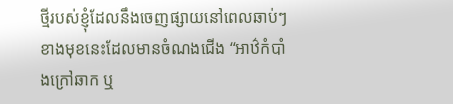ថ្មីរបស់ខ្ញុំដែលនឹងចេញផ្សាយនៅពេលឆាប់ៗខាងមុខនេះដែលមានចំណងជើង “អាឋ៌កំបាំងក្រៅឆាក ឬ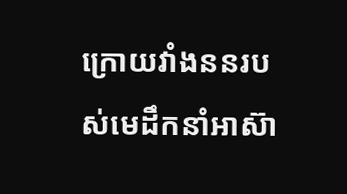ក្រោយវាំងននរបស់មេដឹកនាំអាស៊ា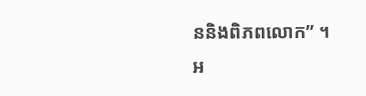ននិងពិភពលោក” ។
អ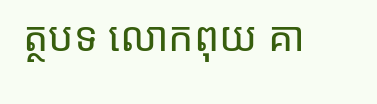ត្ថបទ លោកពុយ គា